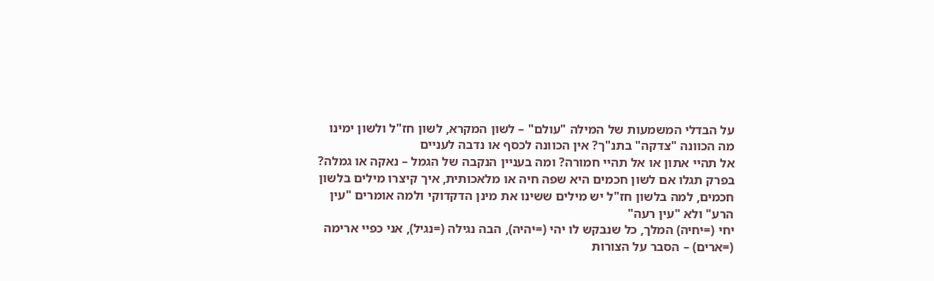על הבדלי המשמעות של המילה "עולם" – לשון המקרא, לשון חז"ל ולשון ימינו
מה הכוונה "צדקה" בתנ"ך? אין הכוונה לכסף או נדבה לעניים
אל תהיי אתון או אל תהיי חמורה? ומה בעניין הנקבה של הגמל – נאקה או גמלה?
בפרק תגלו אם לשון חכמים היא שפה חיה או מלאכותית, איך קיצרו מילים בלשון חכמים, למה בלשון חז"ל יש מילים ששינו את מינן הדקדוקי ולמה אומרים "עין הרע" ולא "עין רעה"
יחי (=יחיה) המלך, כל שנבקש לו יהי (=יהיה), הבה נגילה (=נגיל), אני כפיי ארימה (=ארים) – הסבר על הצורות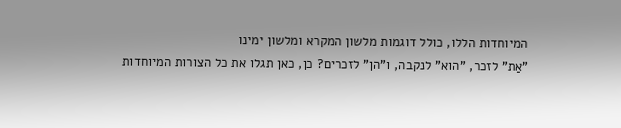המיוחדות הללו, כולל דוגמות מלשון המקרא ומלשון ימינו
"אַת" לזכר, "הוא" לנקבה, ו"הן" לזכרים? כן, כאן תגלו את כל הצורות המיוחדות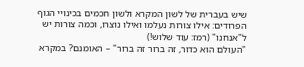שיש בעברית של לשון המקרא ולשון חכמים בכינויי הגוף הפרודים: אילו צורות נעלמו ואילו נוצרו, וכמה צורות יש ל"אנחנו" (רמז: עוד שלוש!)
"העולם הוא כדור, זה ברור זה ברור" – האומנם? במקרא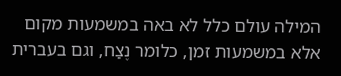המילה עולם כלל לא באה במשמעות מקום אלא במשמעות זמן, כלומר נֶצַח, וגם בעברית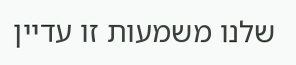שלנו משמעות זו עדיין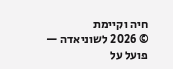חיה וקיימת
© 2026 לשוניאדה — פועל על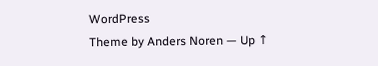WordPress
Theme by Anders Noren — Up ↑